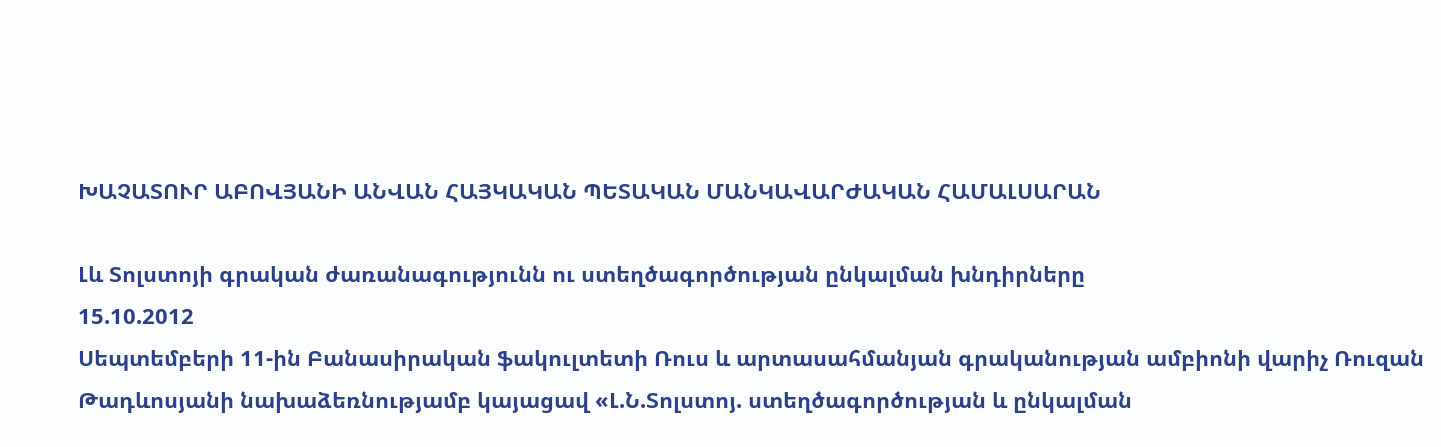ԽԱՉԱՏՈՒՐ ԱԲՈՎՅԱՆԻ ԱՆՎԱՆ ՀԱՅԿԱԿԱՆ ՊԵՏԱԿԱՆ ՄԱՆԿԱՎԱՐԺԱԿԱՆ ՀԱՄԱԼՍԱՐԱՆ

Լև Տոլստոյի գրական ժառանագությունն ու ստեղծագործության ընկալման խնդիրները
15.10.2012
Սեպտեմբերի 11-ին Բանասիրական ֆակուլտետի Ռուս և արտասահմանյան գրականության ամբիոնի վարիչ Ռուզան Թադևոսյանի նախաձեռնությամբ կայացավ «Լ.Ն.Տոլստոյ. ստեղծագործության և ընկալման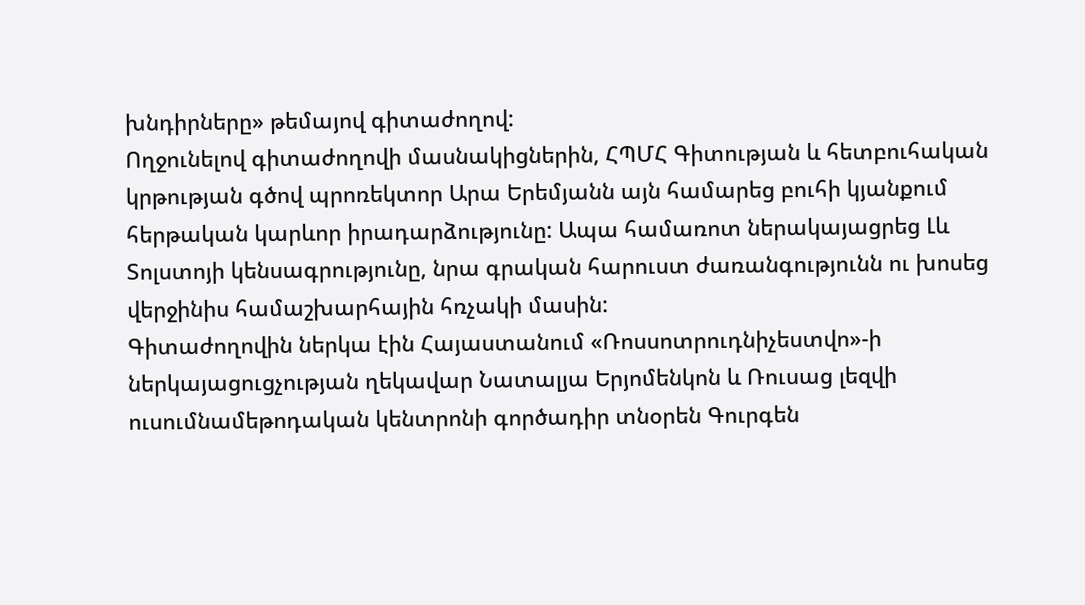խնդիրները» թեմայով գիտաժողով:
Ողջունելով գիտաժողովի մասնակիցներին, ՀՊՄՀ Գիտության և հետբուհական կրթության գծով պրոռեկտոր Արա Երեմյանն այն համարեց բուհի կյանքում հերթական կարևոր իրադարձությունը: Ապա համառոտ ներակայացրեց Լև Տոլստոյի կենսագրությունը, նրա գրական հարուստ ժառանգությունն ու խոսեց վերջինիս համաշխարհային հռչակի մասին:
Գիտաժողովին ներկա էին Հայաստանում «Ռոսսոտրուդնիչեստվո»-ի ներկայացուցչության ղեկավար Նատալյա Երյոմենկոն և Ռուսաց լեզվի ուսումնամեթոդական կենտրոնի գործադիր տնօրեն Գուրգեն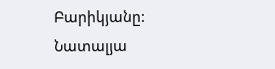Բարիկյանը:
Նատալյա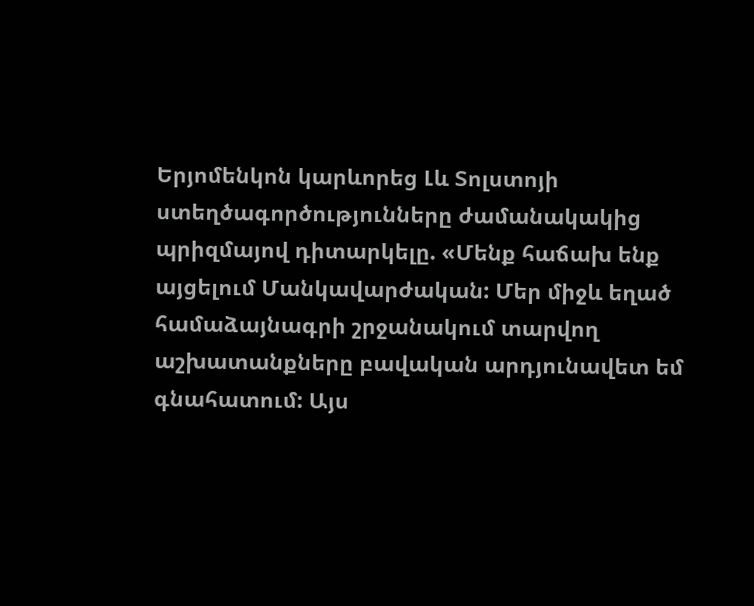Երյոմենկոն կարևորեց Լև Տոլստոյի ստեղծագործությունները ժամանակակից պրիզմայով դիտարկելը. «Մենք հաճախ ենք այցելում Մանկավարժական: Մեր միջև եղած համաձայնագրի շրջանակում տարվող աշխատանքները բավական արդյունավետ եմ գնահատում: Այս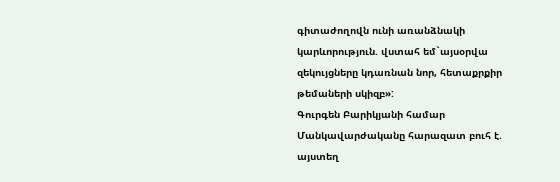գիտաժողովն ունի առանձնակի կարևորություն. վստահ եմ`այսօրվա զեկույցները կդառնան նոր, հետաքրքիր թեմաների սկիզբ»:
Գուրգեն Բարիկյանի համար Մանկավարժականը հարազատ բուհ է. այստեղ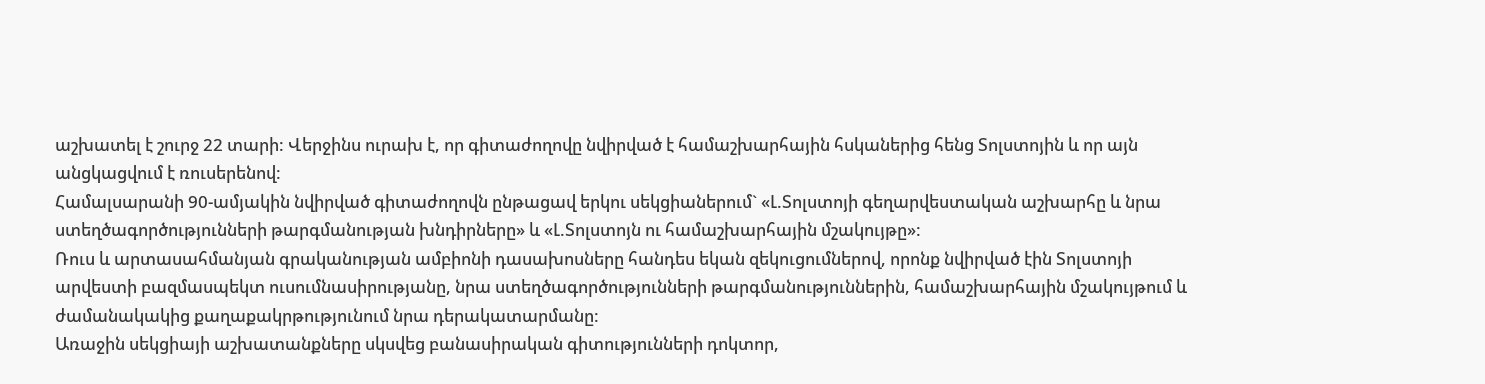աշխատել է շուրջ 22 տարի: Վերջինս ուրախ է, որ գիտաժողովը նվիրված է համաշխարհային հսկաներից հենց Տոլստոյին և որ այն անցկացվում է ռուսերենով:
Համալսարանի 90-ամյակին նվիրված գիտաժողովն ընթացավ երկու սեկցիաներում` «Լ.Տոլստոյի գեղարվեստական աշխարհը և նրա ստեղծագործությունների թարգմանության խնդիրները» և «Լ.Տոլստոյն ու համաշխարհային մշակույթը»:
Ռուս և արտասահմանյան գրականության ամբիոնի դասախոսները հանդես եկան զեկուցումներով, որոնք նվիրված էին Տոլստոյի արվեստի բազմասպեկտ ուսումնասիրությանը, նրա ստեղծագործությունների թարգմանություններին, համաշխարհային մշակույթում և ժամանակակից քաղաքակրթությունում նրա դերակատարմանը:
Առաջին սեկցիայի աշխատանքները սկսվեց բանասիրական գիտությունների դոկտոր,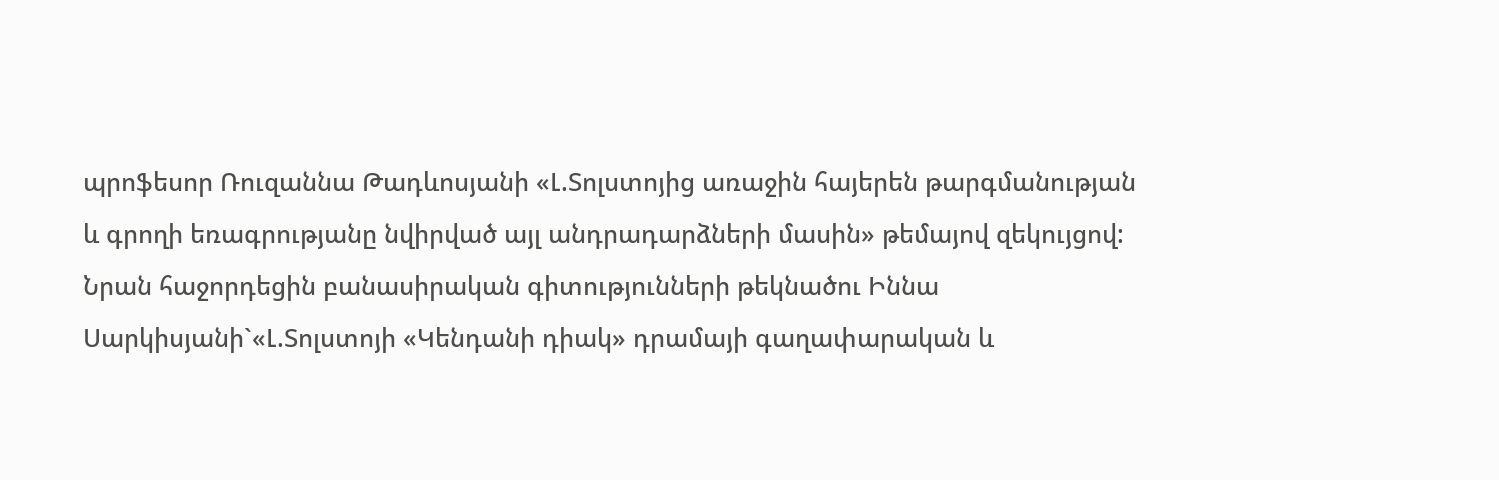պրոֆեսոր Ռուզաննա Թադևոսյանի «Լ.Տոլստոյից առաջին հայերեն թարգմանության և գրողի եռագրությանը նվիրված այլ անդրադարձների մասին» թեմայով զեկույցով:
Նրան հաջորդեցին բանասիրական գիտությունների թեկնածու Իննա Սարկիսյանի`«Լ.Տոլստոյի «Կենդանի դիակ» դրամայի գաղափարական և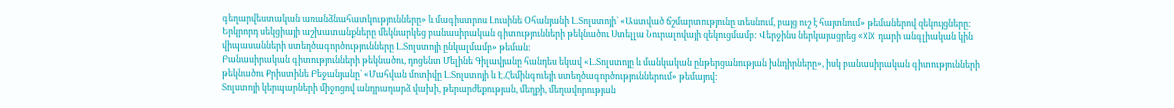գեղարվեստական առանձնահատկությունները» և մագիստրոս Լուսինե Օհանյանի Լ.Տոլստոյի` «Աստված ճշմարտությունը տեսնում, բայց ուշ է հայտնում» թեմաներով զեկույցները:
Երկրորդ սեկցիայի աշխատանքները մեկնարկեց բանասիրական գիտությունների թեկնածու Ստելլա Նուրալովայի զեկուցմամբ: Վերջինս ներկայացրեց «XIX դարի անգլիական կին վիպասանների ստեղծագործությունները Լ.Տոլստոյի ընկալմամբ» թեման:
Բանասիրական գիտությունների թեկնածու, դոցենտ Մելինե Գիլավյանը հանդես եկավ «Լ.Տոլստոյը և մանկական ընթերցանության խնդիրները», իսկ բանասիրական գիտությունների թեկնածու Քրիստինե Բեջանյանը` «Մահվան մոտիվը Լ.Տոլստոյի և Է.Հեմինգուեյի ստեղծագործություններում» թեմայով:
Տոլստոյի կերպարների միջոցով անդրադարձ վախի, թերարժեքության, մեղքի, մեղավորության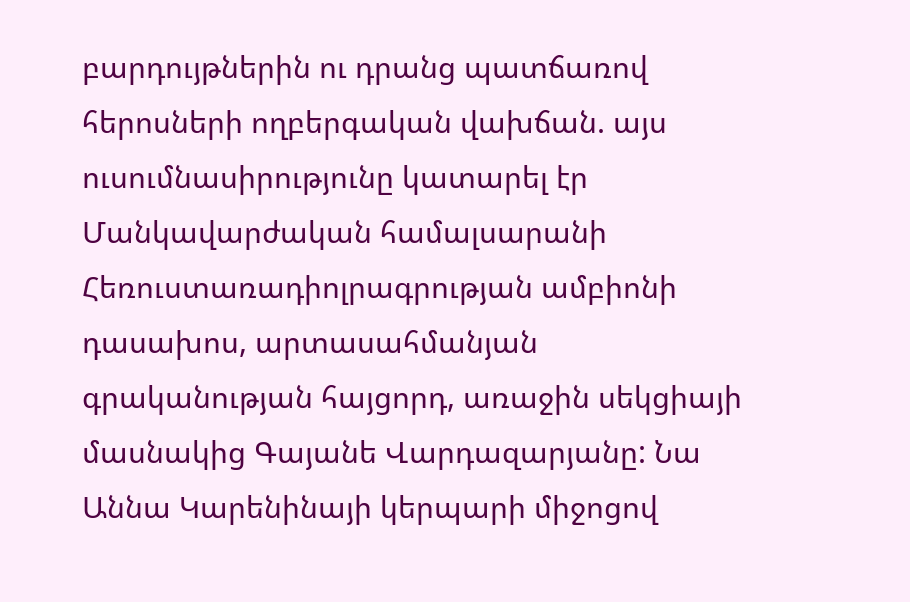բարդույթներին ու դրանց պատճառով հերոսների ողբերգական վախճան. այս ուսումնասիրությունը կատարել էր Մանկավարժական համալսարանի Հեռուստառադիոլրագրության ամբիոնի դասախոս, արտասահմանյան գրականության հայցորդ, առաջին սեկցիայի մասնակից Գայանե Վարդազարյանը: Նա Աննա Կարենինայի կերպարի միջոցով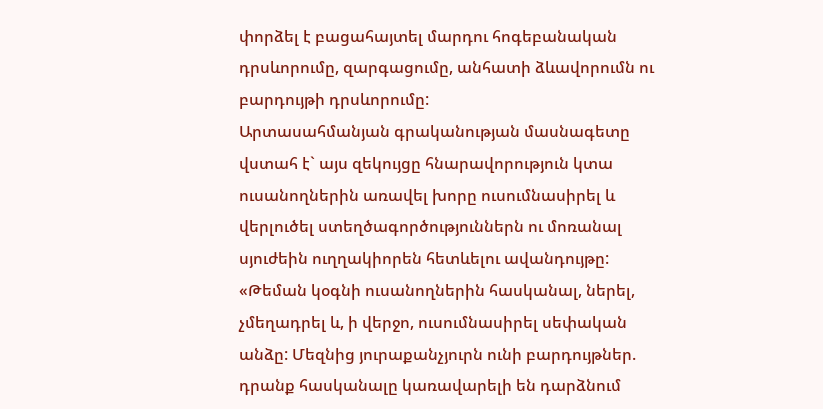փորձել է բացահայտել մարդու հոգեբանական դրսևորումը, զարգացումը, անհատի ձևավորումն ու բարդույթի դրսևորումը:
Արտասահմանյան գրականության մասնագետը վստահ է` այս զեկույցը հնարավորություն կտա ուսանողներին առավել խորը ուսումնասիրել և վերլուծել ստեղծագործություններն ու մոռանալ սյուժեին ուղղակիորեն հետևելու ավանդույթը:
«Թեման կօգնի ուսանողներին հասկանալ, ներել, չմեղադրել և, ի վերջո, ուսումնասիրել սեփական անձը: Մեզնից յուրաքանչյուրն ունի բարդույթներ. դրանք հասկանալը կառավարելի են դարձնում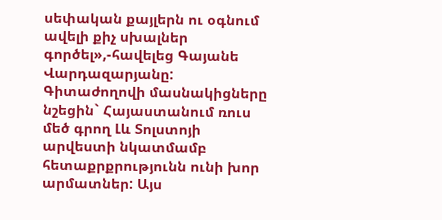սեփական քայլերն ու օգնում ավելի քիչ սխալներ գործել»,-հավելեց Գայանե Վարդազարյանը:
Գիտաժողովի մասնակիցները նշեցին` Հայաստանում ռուս մեծ գրող Լև Տոլստոյի արվեստի նկատմամբ հետաքրքրությունն ունի խոր արմատներ: Այս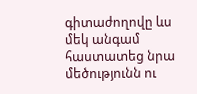գիտաժողովը ևս մեկ անգամ հաստատեց նրա մեծությունն ու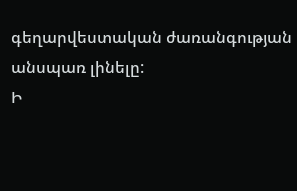գեղարվեստական ժառանգության անսպառ լինելը:
Ի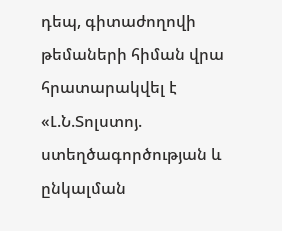դեպ, գիտաժողովի թեմաների հիման վրա հրատարակվել է «Լ.Ն.Տոլստոյ. ստեղծագործության և ընկալման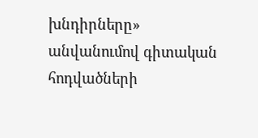խնդիրները» անվանումով գիտական հոդվածների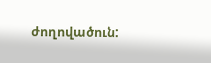ժողովածուն: